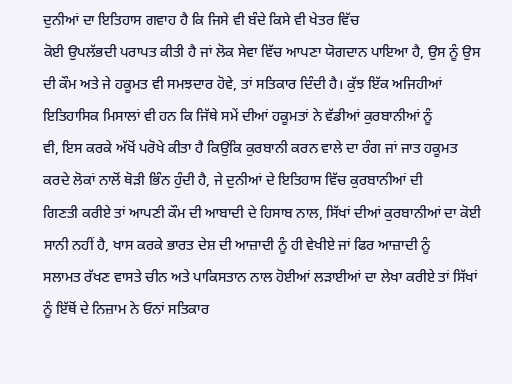ਦੁਨੀਆਂ ਦਾ ਇਤਿਹਾਸ ਗਵਾਹ ਹੈ ਕਿ ਜਿਸੇ ਵੀ ਬੰਦੇ ਕਿਸੇ ਵੀ ਖੇਤਰ ਵਿੱਚ
ਕੋਈ ਉਪਲੱਭਦੀ ਪਰਾਪਤ ਕੀਤੀ ਹੈ ਜਾਂ ਲੋਕ ਸੇਵਾ ਵਿੱਚ ਆਪਣਾ ਯੋਗਦਾਨ ਪਾਇਆ ਹੈ, ਉਸ ਨੂੰ ਉਸ
ਦੀ ਕੌਮ ਅਤੇ ਜੇ ਹਕੂਮਤ ਵੀ ਸਮਝਦਾਰ ਹੋਵੇ, ਤਾਂ ਸਤਿਕਾਰ ਦਿੰਦੀ ਹੈ। ਕੁੱਝ ਇੱਕ ਅਜਿਹੀਆਂ
ਇਤਿਹਾਸਿਕ ਮਿਸਾਲਾਂ ਵੀ ਹਨ ਕਿ ਜਿੱਥੇ ਸਮੇਂ ਦੀਆਂ ਹਕੂਮਤਾਂ ਨੇ ਵੱਡੀਆਂ ਕੁਰਬਾਨੀਆਂ ਨੂੰ
ਵੀ, ਇਸ ਕਰਕੇ ਅੱਖੋਂ ਪਰੋਖੇ ਕੀਤਾ ਹੈ ਕਿਉਂਕਿ ਕੁਰਬਾਨੀ ਕਰਨ ਵਾਲੇ ਦਾ ਰੰਗ ਜਾਂ ਜਾਤ ਹਕੂਮਤ
ਕਰਦੇ ਲੋਕਾਂ ਨਾਲੋਂ ਥੋੜੀ ਭਿੰਨ ਹੁੰਦੀ ਹੈ, ਜੇ ਦੁਨੀਆਂ ਦੇ ਇਤਿਹਾਸ ਵਿੱਚ ਕੁਰਬਾਨੀਆਂ ਦੀ
ਗਿਣਤੀ ਕਰੀਏ ਤਾਂ ਆਪਣੀ ਕੌਮ ਦੀ ਆਬਾਦੀ ਦੇ ਹਿਸਾਬ ਨਾਲ, ਸਿੱਖਾਂ ਦੀਆਂ ਕੁਰਬਾਨੀਆਂ ਦਾ ਕੋਈ
ਸਾਨੀ ਨਹੀਂ ਹੈ, ਖਾਸ ਕਰਕੇ ਭਾਰਤ ਦੇਸ਼ ਦੀ ਆਜ਼ਾਦੀ ਨੂੰ ਹੀ ਵੇਖੀਏ ਜਾਂ ਫਿਰ ਆਜ਼ਾਦੀ ਨੂੰ
ਸਲਾਮਤ ਰੱਖਣ ਵਾਸਤੇ ਚੀਨ ਅਤੇ ਪਾਕਿਸਤਾਨ ਨਾਲ ਹੋਈਆਂ ਲੜਾਈਆਂ ਦਾ ਲੇਖਾ ਕਰੀਏ ਤਾਂ ਸਿੱਖਾਂ
ਨੂੰ ਇੱਥੋਂ ਦੇ ਨਿਜ਼ਾਮ ਨੇ ਓਨਾਂ ਸਤਿਕਾਰ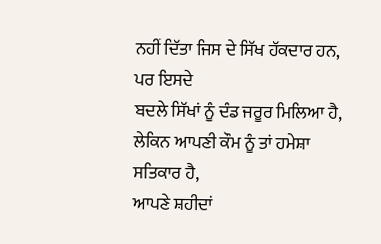ਨਹੀਂ ਦਿੱਤਾ ਜਿਸ ਦੇ ਸਿੱਖ ਹੱਕਦਾਰ ਹਨ, ਪਰ ਇਸਦੇ
ਬਦਲੇ ਸਿੱਖਾਂ ਨੂੰ ਦੰਡ ਜਰੂਰ ਮਿਲਿਆ ਹੈ, ਲੇਕਿਨ ਆਪਣੀ ਕੌਮ ਨੂੰ ਤਾਂ ਹਮੇਸ਼ਾ ਸਤਿਕਾਰ ਹੈ,
ਆਪਣੇ ਸ਼ਹੀਦਾਂ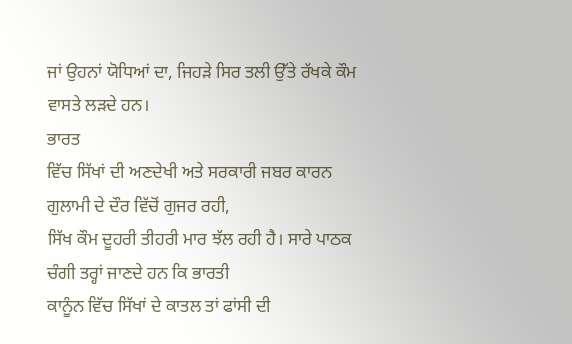ਜਾਂ ਉਹਨਾਂ ਯੋਧਿਆਂ ਦਾ, ਜਿਹੜੇ ਸਿਰ ਤਲੀ ਉੱਤੇ ਰੱਖਕੇ ਕੌਮ ਵਾਸਤੇ ਲੜਦੇ ਹਨ।
ਭਾਰਤ
ਵਿੱਚ ਸਿੱਖਾਂ ਦੀ ਅਣਦੇਖੀ ਅਤੇ ਸਰਕਾਰੀ ਜਬਰ ਕਾਰਨ ਗੁਲਾਮੀ ਦੇ ਦੌਰ ਵਿੱਚੋਂ ਗੁਜਰ ਰਹੀ,
ਸਿੱਖ ਕੌਮ ਦੂਹਰੀ ਤੀਹਰੀ ਮਾਰ ਝੱਲ ਰਹੀ ਹੈ। ਸਾਰੇ ਪਾਠਕ ਚੰਗੀ ਤਰ੍ਹਾਂ ਜਾਣਦੇ ਹਨ ਕਿ ਭਾਰਤੀ
ਕਾਨੂੰਨ ਵਿੱਚ ਸਿੱਖਾਂ ਦੇ ਕਾਤਲ ਤਾਂ ਫਾਂਸੀ ਦੀ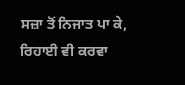ਸਜ਼ਾ ਤੋਂ ਨਿਜਾਤ ਪਾ ਕੇ, ਰਿਹਾਈ ਵੀ ਕਰਵਾ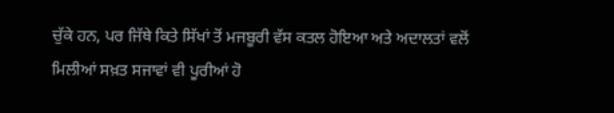ਚੁੱਕੇ ਹਨ, ਪਰ ਜਿੱਥੇ ਕਿਤੇ ਸਿੱਖਾਂ ਤੋਂ ਮਜਬੂਰੀ ਵੱਸ ਕਤਲ ਹੋਇਆ ਅਤੇ ਅਦਾਲਤਾਂ ਵਲੋਂ
ਮਿਲੀਆਂ ਸਖ਼ਤ ਸਜਾਵਾਂ ਵੀ ਪੂਰੀਆਂ ਹੋ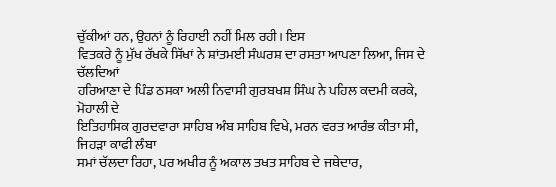ਚੁੱਕੀਆਂ ਹਨ, ਉਹਨਾਂ ਨੂੰ ਰਿਹਾਈ ਨਹੀਂ ਮਿਲ ਰਹੀ। ਇਸ
ਵਿਤਕਰੇ ਨੂੰ ਮੁੱਖ ਰੱਖਕੇ ਸਿੱਖਾਂ ਨੇ ਸ਼ਾਂਤਮਈ ਸੰਘਰਸ਼ ਦਾ ਰਸਤਾ ਆਪਣਾ ਲਿਆ, ਜਿਸ ਦੇ ਚੱਲਦਿਆਂ
ਹਰਿਆਣਾ ਦੇ ਪਿੰਡ ਠਸਕਾ ਅਲੀ ਨਿਵਾਸੀ ਗੁਰਬਖਸ਼ ਸਿੰਘ ਨੇ ਪਹਿਲ ਕਦਮੀ ਕਰਕੇ, ਮੋਹਾਲੀ ਦੇ
ਇਤਿਹਾਸਿਕ ਗੁਰਦਵਾਰਾ ਸਾਹਿਬ ਅੰਬ ਸਾਹਿਬ ਵਿਖੇ, ਮਰਨ ਵਰਤ ਆਰੰਭ ਕੀਤਾ ਸੀ, ਜਿਹੜਾ ਕਾਫੀ ਲੰਬਾ
ਸਮਾਂ ਚੱਲਦਾ ਰਿਹਾ, ਪਰ ਅਖੀਰ ਨੂੰ ਅਕਾਲ ਤਖਤ ਸਾਹਿਬ ਦੇ ਜਥੇਦਾਰ,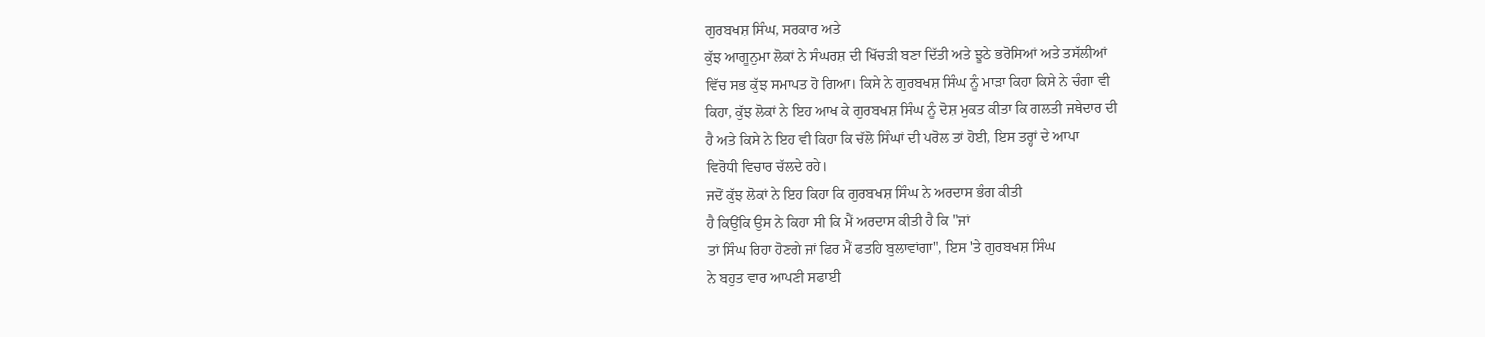ਗੁਰਬਖਸ਼ ਸਿੰਘ, ਸਰਕਾਰ ਅਤੇ
ਕੁੱਝ ਆਗੂਨੁਮਾ ਲੋਕਾਂ ਨੇ ਸੰਘਰਸ਼ ਦੀ ਖਿੱਚੜੀ ਬਣਾ ਦਿੱਤੀ ਅਤੇ ਝੂਠੇ ਭਰੋਸਿਆਂ ਅਤੇ ਤਸੱਲੀਆਂ
ਵਿੱਚ ਸਭ ਕੁੱਝ ਸਮਾਪਤ ਹੋ ਗਿਆ। ਕਿਸੇ ਨੇ ਗੁਰਬਖਸ਼ ਸਿੰਘ ਨੂੰ ਮਾੜਾ ਕਿਹਾ ਕਿਸੇ ਨੇ ਚੰਗਾ ਵੀ
ਕਿਹਾ, ਕੁੱਝ ਲੋਕਾਂ ਨੇ ਇਹ ਆਖ ਕੇ ਗੁਰਬਖਸ਼ ਸਿੰਘ ਨੂੰ ਦੋਸ਼ ਮੁਕਤ ਕੀਤਾ ਕਿ ਗਲਤੀ ਜਥੇਦਾਰ ਦੀ
ਹੈ ਅਤੇ ਕਿਸੇ ਨੇ ਇਹ ਵੀ ਕਿਹਾ ਕਿ ਚੱਲੋ ਸਿੰਘਾਂ ਦੀ ਪਰੋਲ ਤਾਂ ਹੋਈ, ਇਸ ਤਰ੍ਹਾਂ ਦੇ ਆਪਾ
ਵਿਰੋਧੀ ਵਿਚਾਰ ਚੱਲਦੇ ਰਹੇ।
ਜਦੋਂ ਕੁੱਝ ਲੋਕਾਂ ਨੇ ਇਹ ਕਿਹਾ ਕਿ ਗੁਰਬਖਸ਼ ਸਿੰਘ ਨੇ ਅਰਦਾਸ ਭੰਗ ਕੀਤੀ
ਹੈ ਕਿਉਂਕਿ ਉਸ ਨੇ ਕਿਹਾ ਸੀ ਕਿ ਮੈਂ ਅਰਦਾਸ ਕੀਤੀ ਹੈ ਕਿ "ਜਾਂ
ਤਾਂ ਸਿੰਘ ਰਿਹਾ ਹੋਣਗੇ ਜਾਂ ਫਿਰ ਮੈਂ ਫਤਹਿ ਬੁਲਾਵਾਂਗਾ", ਇਸ 'ਤੇ ਗੁਰਬਖਸ਼ ਸਿੰਘ
ਨੇ ਬਹੁਤ ਵਾਰ ਆਪਣੀ ਸਫਾਈ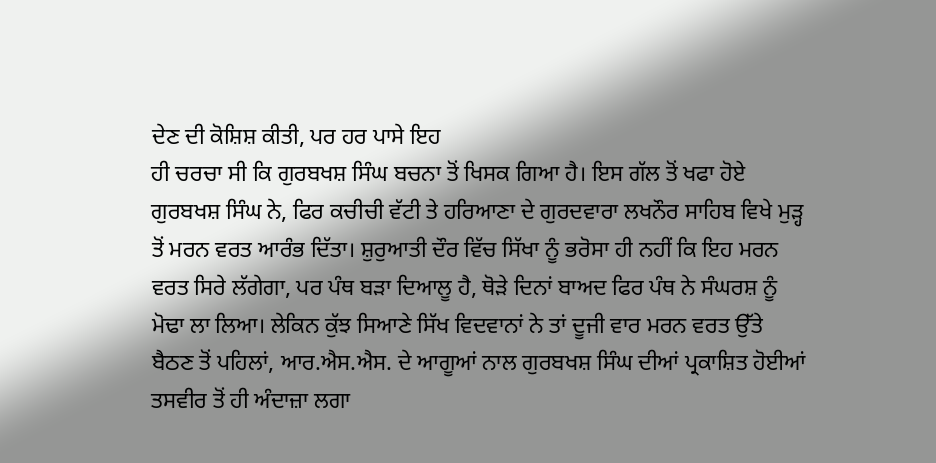ਦੇਣ ਦੀ ਕੋਸ਼ਿਸ਼ ਕੀਤੀ, ਪਰ ਹਰ ਪਾਸੇ ਇਹ
ਹੀ ਚਰਚਾ ਸੀ ਕਿ ਗੁਰਬਖਸ਼ ਸਿੰਘ ਬਚਨਾ ਤੋਂ ਖਿਸਕ ਗਿਆ ਹੈ। ਇਸ ਗੱਲ ਤੋਂ ਖਫਾ ਹੋਏ
ਗੁਰਬਖਸ਼ ਸਿੰਘ ਨੇ, ਫਿਰ ਕਚੀਚੀ ਵੱਟੀ ਤੇ ਹਰਿਆਣਾ ਦੇ ਗੁਰਦਵਾਰਾ ਲਖਨੌਰ ਸਾਹਿਬ ਵਿਖੇ ਮੁੜ੍ਹ
ਤੋਂ ਮਰਨ ਵਰਤ ਆਰੰਭ ਦਿੱਤਾ। ਸ਼ੁਰੁਆਤੀ ਦੌਰ ਵਿੱਚ ਸਿੱਖਾ ਨੂੰ ਭਰੋਸਾ ਹੀ ਨਹੀਂ ਕਿ ਇਹ ਮਰਨ
ਵਰਤ ਸਿਰੇ ਲੱਗੇਗਾ, ਪਰ ਪੰਥ ਬੜਾ ਦਿਆਲੂ ਹੈ, ਥੋੜੇ ਦਿਨਾਂ ਬਾਅਦ ਫਿਰ ਪੰਥ ਨੇ ਸੰਘਰਸ਼ ਨੂੰ
ਮੋਢਾ ਲਾ ਲਿਆ। ਲੇਕਿਨ ਕੁੱਝ ਸਿਆਣੇ ਸਿੱਖ ਵਿਦਵਾਨਾਂ ਨੇ ਤਾਂ ਦੂਜੀ ਵਾਰ ਮਰਨ ਵਰਤ ਉੱਤੇ
ਬੈਠਣ ਤੋਂ ਪਹਿਲਾਂ, ਆਰ.ਐਸ.ਐਸ. ਦੇ ਆਗੂਆਂ ਨਾਲ ਗੁਰਬਖਸ਼ ਸਿੰਘ ਦੀਆਂ ਪ੍ਰਕਾਸ਼ਿਤ ਹੋਈਆਂ
ਤਸਵੀਰ ਤੋਂ ਹੀ ਅੰਦਾਜ਼ਾ ਲਗਾ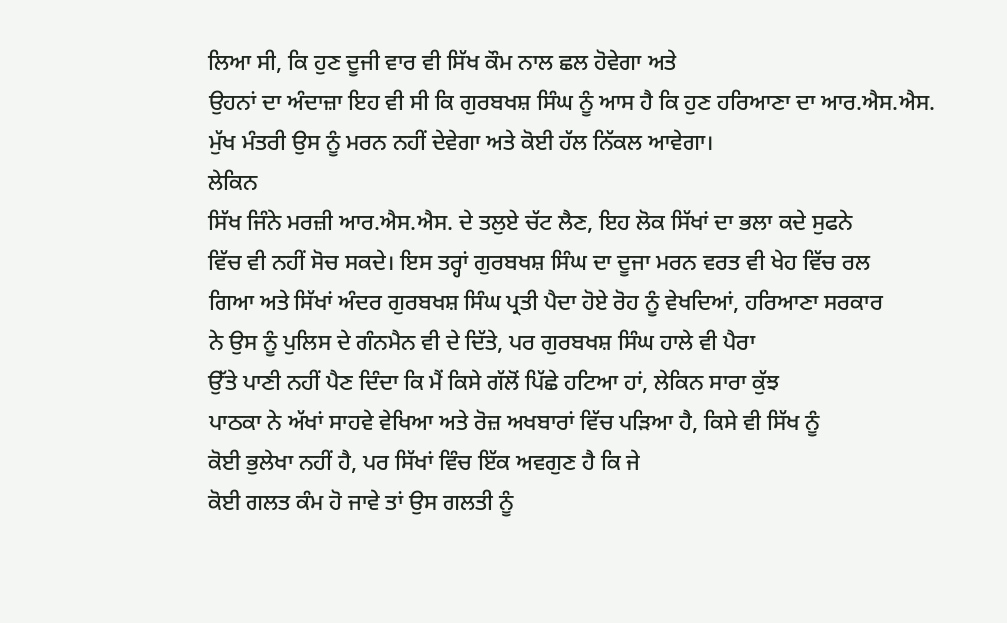ਲਿਆ ਸੀ, ਕਿ ਹੁਣ ਦੂਜੀ ਵਾਰ ਵੀ ਸਿੱਖ ਕੌਮ ਨਾਲ ਛਲ ਹੋਵੇਗਾ ਅਤੇ
ਉਹਨਾਂ ਦਾ ਅੰਦਾਜ਼ਾ ਇਹ ਵੀ ਸੀ ਕਿ ਗੁਰਬਖਸ਼ ਸਿੰਘ ਨੂੰ ਆਸ ਹੈ ਕਿ ਹੁਣ ਹਰਿਆਣਾ ਦਾ ਆਰ.ਐਸ.ਐਸ.
ਮੁੱਖ ਮੰਤਰੀ ਉਸ ਨੂੰ ਮਰਨ ਨਹੀਂ ਦੇਵੇਗਾ ਅਤੇ ਕੋਈ ਹੱਲ ਨਿੱਕਲ ਆਵੇਗਾ।
ਲੇਕਿਨ
ਸਿੱਖ ਜਿੰਨੇ ਮਰਜ਼ੀ ਆਰ.ਐਸ.ਐਸ. ਦੇ ਤਲੁਏ ਚੱਟ ਲੈਣ, ਇਹ ਲੋਕ ਸਿੱਖਾਂ ਦਾ ਭਲਾ ਕਦੇ ਸੁਫਨੇ
ਵਿੱਚ ਵੀ ਨਹੀਂ ਸੋਚ ਸਕਦੇ। ਇਸ ਤਰ੍ਹਾਂ ਗੁਰਬਖਸ਼ ਸਿੰਘ ਦਾ ਦੂਜਾ ਮਰਨ ਵਰਤ ਵੀ ਖੇਹ ਵਿੱਚ ਰਲ
ਗਿਆ ਅਤੇ ਸਿੱਖਾਂ ਅੰਦਰ ਗੁਰਬਖਸ਼ ਸਿੰਘ ਪ੍ਰਤੀ ਪੈਦਾ ਹੋਏ ਰੋਹ ਨੂੰ ਵੇਖਦਿਆਂ, ਹਰਿਆਣਾ ਸਰਕਾਰ
ਨੇ ਉਸ ਨੂੰ ਪੁਲਿਸ ਦੇ ਗੰਨਮੈਨ ਵੀ ਦੇ ਦਿੱਤੇ, ਪਰ ਗੁਰਬਖਸ਼ ਸਿੰਘ ਹਾਲੇ ਵੀ ਪੈਰਾ
ਉੱਤੇ ਪਾਣੀ ਨਹੀਂ ਪੈਣ ਦਿੰਦਾ ਕਿ ਮੈਂ ਕਿਸੇ ਗੱਲੋਂ ਪਿੱਛੇ ਹਟਿਆ ਹਾਂ, ਲੇਕਿਨ ਸਾਰਾ ਕੁੱਝ
ਪਾਠਕਾ ਨੇ ਅੱਖਾਂ ਸਾਹਵੇ ਵੇਖਿਆ ਅਤੇ ਰੋਜ਼ ਅਖਬਾਰਾਂ ਵਿੱਚ ਪੜਿਆ ਹੈ, ਕਿਸੇ ਵੀ ਸਿੱਖ ਨੂੰ
ਕੋਈ ਭੁਲੇਖਾ ਨਹੀਂ ਹੈ, ਪਰ ਸਿੱਖਾਂ ਵਿੰਚ ਇੱਕ ਅਵਗੁਣ ਹੈ ਕਿ ਜੇ
ਕੋਈ ਗਲਤ ਕੰਮ ਹੋ ਜਾਵੇ ਤਾਂ ਉਸ ਗਲਤੀ ਨੂੰ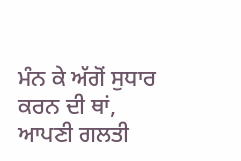ਮੰਨ ਕੇ ਅੱਗੋਂ ਸੁਧਾਰ ਕਰਨ ਦੀ ਥਾਂ, ਆਪਣੀ ਗਲਤੀ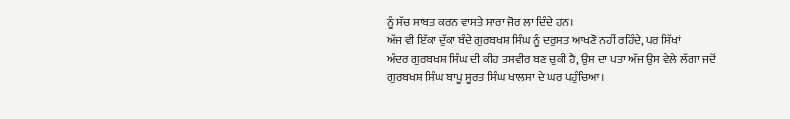ਨੂੰ ਸੱਚ ਸਾਬਤ ਕਰਨ ਵਾਸਤੇ ਸਾਰਾ ਜੋਰ ਲਾ ਦਿੰਦੇ ਹਨ।
ਅੱਜ ਵੀ ਇੱਕਾ ਦੁੱਕਾ ਬੰਦੇ ਗੁਰਬਖਸ਼ ਸਿੰਘ ਨੂੰ ਦਰੁਸਤ ਆਖਣੋ ਨਹੀਂ ਰਹਿੰਦੇ, ਪਰ ਸਿੱਖਾਂ
ਅੰਦਰ ਗੁਰਬਖਸ਼ ਸਿੰਘ ਦੀ ਕੀਹ ਤਸਵੀਰ ਬਣ ਚੁਕੀ ਹੈ, ਉਸ ਦਾ ਪਤਾ ਅੱਜ ਉਸ ਵੇਲੇ ਲੱਗਾ ਜਦੋਂ
ਗੁਰਬਖਸ਼ ਸਿੰਘ ਬਾਪੂ ਸੂਰਤ ਸਿੰਘ ਖਾਲਸਾ ਦੇ ਘਰ ਪਹੁੰਚਿਆ।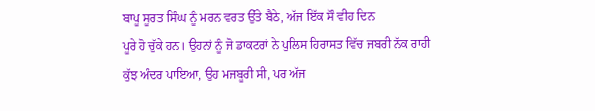ਬਾਪੂ ਸੂਰਤ ਸਿੰਘ ਨੂੰ ਮਰਨ ਵਰਤ ਉੱਤੇ ਬੈਠੇ, ਅੱਜ ਇੱਕ ਸੌ ਵੀਹ ਦਿਨ
ਪੂਰੇ ਹੋ ਚੁੱਕੇ ਹਨ। ਉਹਨਾਂ ਨੂੰ ਜੋ ਡਾਕਟਰਾਂ ਨੇ ਪੁਲਿਸ ਹਿਰਾਸਤ ਵਿੱਚ ਜਬਰੀ ਨੱਕ ਰਾਹੀ
ਕੁੱਝ ਅੰਦਰ ਪਾਇਆ, ਉਹ ਮਜਬੂਰੀ ਸੀ, ਪਰ ਅੱਜ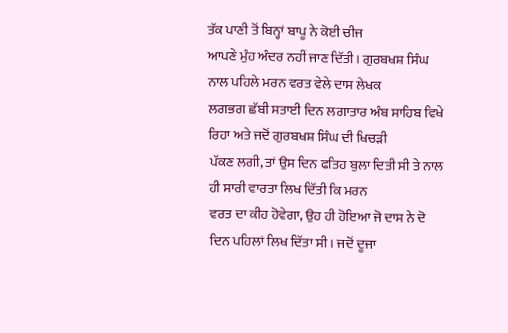ਤੱਕ ਪਾਣੀ ਤੋਂ ਬਿਨ੍ਹਾਂ ਬਾਪੂ ਨੇ ਕੋਈ ਚੀਜ
ਆਪਣੇ ਮੁੰਹ ਅੰਦਰ ਨਹੀਂ ਜਾਣ ਦਿੱਤੀ। ਗੁਰਬਖਸ਼ ਸਿੰਘ ਨਾਲ ਪਹਿਲੇ ਮਰਨ ਵਰਤ ਵੇਲੇ ਦਾਸ ਲੇਖਕ
ਲਗਭਗ ਛੱਬੀ ਸਤਾਈ ਦਿਨ ਲਗਾਤਾਰ ਅੰਬ ਸਾਹਿਬ ਵਿਖੇ ਰਿਹਾ ਅਤੇ ਜਦੋਂ ਗੁਰਬਖਸ਼ ਸਿੰਘ ਦੀ ਖਿਚੜੀ
ਪੱਕਣ ਲਗੀ, ਤਾਂ ਉਸ ਦਿਨ ਫਤਿਹ ਬੁਲਾ ਦਿਤੀ ਸੀ ਤੇ ਨਾਲ ਹੀ ਸਾਰੀ ਵਾਰਤਾ ਲਿਖ ਦਿੱਤੀ ਕਿ ਮਰਨ
ਵਰਤ ਦਾ ਕੀਹ ਹੋਵੇਗਾ, ਉਹ ਹੀ ਹੋਇਆ ਜੋ ਦਾਸ ਨੇ ਦੋ ਦਿਨ ਪਹਿਲਾਂ ਲਿਖ ਦਿੱਤਾ ਸੀ। ਜਦੋਂ ਦੂਜਾ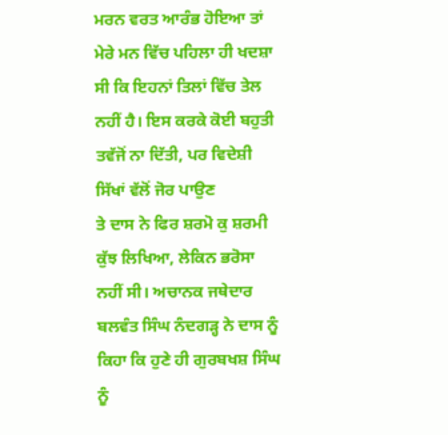ਮਰਨ ਵਰਤ ਆਰੰਭ ਹੋਇਆ ਤਾਂ ਮੇਰੇ ਮਨ ਵਿੱਚ ਪਹਿਲਾ ਹੀ ਖਦਸ਼ਾ ਸੀ ਕਿ ਇਹਨਾਂ ਤਿਲਾਂ ਵਿੱਚ ਤੇਲ
ਨਹੀਂ ਹੈ। ਇਸ ਕਰਕੇ ਕੋਈ ਬਹੁਤੀ ਤਵੱਜੋਂ ਨਾ ਦਿੱਤੀ, ਪਰ ਵਿਦੇਸ਼ੀ ਸਿੱਖਾਂ ਵੱਲੋਂ ਜੋਰ ਪਾਉਣ
ਤੇ ਦਾਸ ਨੇ ਫਿਰ ਸ਼ਰਮੋ ਕੁ ਸ਼ਰਮੀ ਕੁੱਝ ਲਿਖਿਆ, ਲੇਕਿਨ ਭਰੋਸਾ ਨਹੀਂ ਸੀ। ਅਚਾਨਕ ਜਥੇਦਾਰ
ਬਲਵੰਤ ਸਿੰਘ ਨੰਦਗੜ੍ਹ ਨੇ ਦਾਸ ਨੂੰ ਕਿਹਾ ਕਿ ਹੁਣੇ ਹੀ ਗੁਰਬਖਸ਼ ਸਿੰਘ ਨੂੰ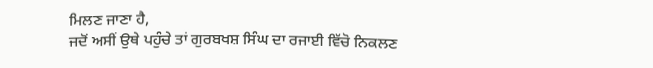ਮਿਲਣ ਜਾਣਾ ਹੈ,
ਜਦੋਂ ਅਸੀਂ ਉਥੇ ਪਹੁੰਚੇ ਤਾਂ ਗੁਰਬਖਸ਼ ਸਿੰਘ ਦਾ ਰਜਾਈ ਵਿੱਚੋ ਨਿਕਲਣ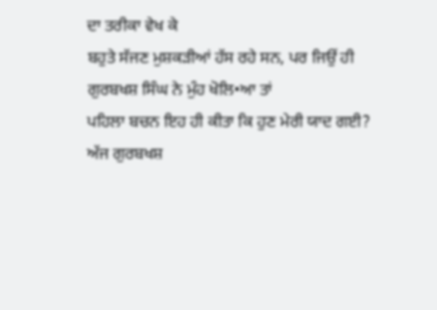ਦਾ ਤਰੀਕਾ ਵੇਖ ਕੇ
ਬਹੁਤੇ ਸੱਜਣ ਮੁਸ਼ਕੜੀਆਂ ਹੱਸ ਰਹੇ ਸਨ, ਪਰ ਜਿਉਂ ਹੀ ਗੁਰਬਖਸ਼ ਸਿੰਘ ਨੇ ਮੁੰਹ ਖੋਲਿ•ਆ ਤਾਂ
ਪਹਿਲਾ ਬਚਨ ਇਹ ਹੀ ਕੀਤਾ ਕਿ ਹੁਣ ਮੇਰੀ ਯਾਦ ਗਈ?
ਅੱਜ ਗੁਰਬਖਸ਼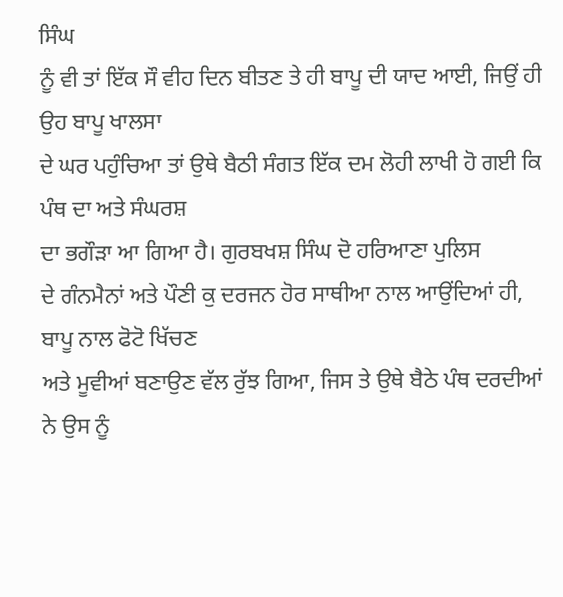ਸਿੰਘ
ਨੂੰ ਵੀ ਤਾਂ ਇੱਕ ਸੌ ਵੀਹ ਦਿਨ ਬੀਤਣ ਤੇ ਹੀ ਬਾਪੂ ਦੀ ਯਾਦ ਆਈ, ਜਿਉਂ ਹੀ ਉਹ ਬਾਪੂ ਖਾਲਸਾ
ਦੇ ਘਰ ਪਹੁੰਚਿਆ ਤਾਂ ਉਥੇ ਬੈਠੀ ਸੰਗਤ ਇੱਕ ਦਮ ਲੋਹੀ ਲਾਖੀ ਹੋ ਗਈ ਕਿ ਪੰਥ ਦਾ ਅਤੇ ਸੰਘਰਸ਼
ਦਾ ਭਗੌੜਾ ਆ ਗਿਆ ਹੈ। ਗੁਰਬਖਸ਼ ਸਿੰਘ ਦੋ ਹਰਿਆਣਾ ਪੁਲਿਸ
ਦੇ ਗੰਨਮੈਨਾਂ ਅਤੇ ਪੌਣੀ ਕੁ ਦਰਜਨ ਹੋਰ ਸਾਥੀਆ ਨਾਲ ਆਉਂਦਿਆਂ ਹੀ, ਬਾਪੂ ਨਾਲ ਫੋਟੋ ਖਿੱਚਣ
ਅਤੇ ਮੂਵੀਆਂ ਬਣਾਉਣ ਵੱਲ ਰੁੱਝ ਗਿਆ, ਜਿਸ ਤੇ ਉਥੇ ਬੈਠੇ ਪੰਥ ਦਰਦੀਆਂ ਨੇ ਉਸ ਨੂੰ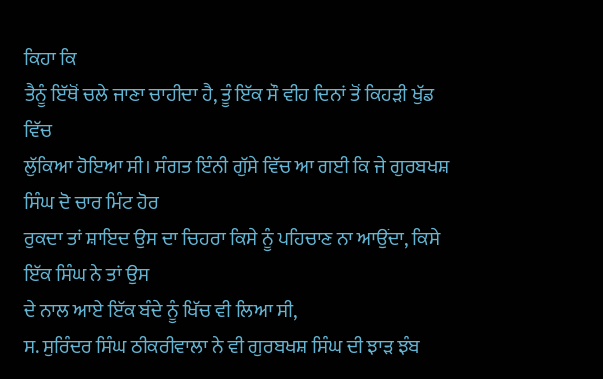ਕਿਹਾ ਕਿ
ਤੈਨੂੰ ਇੱਥੋਂ ਚਲੇ ਜਾਣਾ ਚਾਹੀਦਾ ਹੈ, ਤੂੰ ਇੱਕ ਸੌ ਵੀਹ ਦਿਨਾਂ ਤੋਂ ਕਿਹੜੀ ਖੁੱਡ ਵਿੱਚ
ਲੁੱਕਿਆ ਹੋਇਆ ਸੀ। ਸੰਗਤ ਇੰਨੀ ਗੁੱਸੇ ਵਿੱਚ ਆ ਗਈ ਕਿ ਜੇ ਗੁਰਬਖਸ਼ ਸਿੰਘ ਦੋ ਚਾਰ ਮਿੰਟ ਹੋਰ
ਰੁਕਦਾ ਤਾਂ ਸ਼ਾਇਦ ਉਸ ਦਾ ਚਿਹਰਾ ਕਿਸੇ ਨੂੰ ਪਹਿਚਾਣ ਨਾ ਆਉਂਦਾ, ਕਿਸੇ ਇੱਕ ਸਿੰਘ ਨੇ ਤਾਂ ਉਸ
ਦੇ ਨਾਲ ਆਏ ਇੱਕ ਬੰਦੇ ਨੂੰ ਖਿੱਚ ਵੀ ਲਿਆ ਸੀ,
ਸ. ਸੁਰਿੰਦਰ ਸਿੰਘ ਠੀਕਰੀਵਾਲਾ ਨੇ ਵੀ ਗੁਰਬਖਸ਼ ਸਿੰਘ ਦੀ ਝਾੜ ਝੰਬ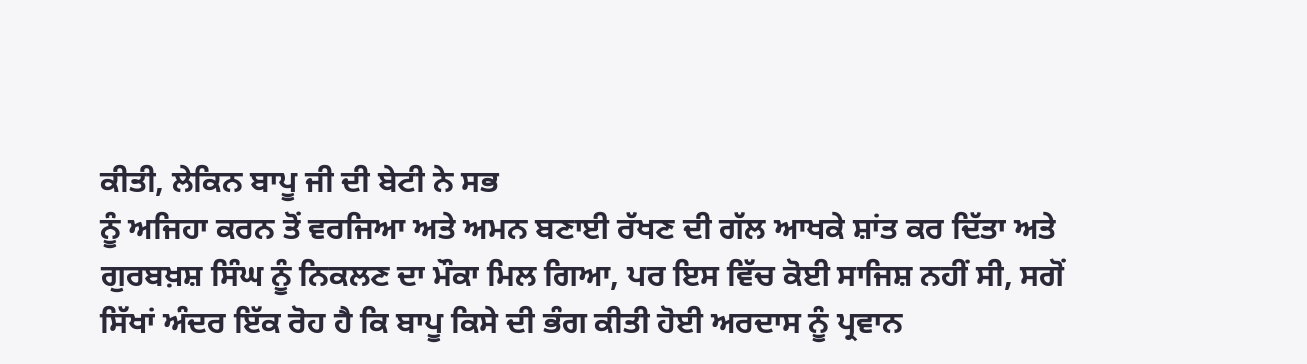ਕੀਤੀ, ਲੇਕਿਨ ਬਾਪੂ ਜੀ ਦੀ ਬੇਟੀ ਨੇ ਸਭ
ਨੂੰ ਅਜਿਹਾ ਕਰਨ ਤੋਂ ਵਰਜਿਆ ਅਤੇ ਅਮਨ ਬਣਾਈ ਰੱਖਣ ਦੀ ਗੱਲ ਆਖਕੇ ਸ਼ਾਂਤ ਕਰ ਦਿੱਤਾ ਅਤੇ
ਗੁਰਬਖ਼ਸ਼ ਸਿੰਘ ਨੂੰ ਨਿਕਲਣ ਦਾ ਮੌਕਾ ਮਿਲ ਗਿਆ, ਪਰ ਇਸ ਵਿੱਚ ਕੋਈ ਸਾਜਿਸ਼ ਨਹੀਂ ਸੀ, ਸਗੋਂ
ਸਿੱਖਾਂ ਅੰਦਰ ਇੱਕ ਰੋਹ ਹੈ ਕਿ ਬਾਪੂ ਕਿਸੇ ਦੀ ਭੰਗ ਕੀਤੀ ਹੋਈ ਅਰਦਾਸ ਨੂੰ ਪ੍ਰਵਾਨ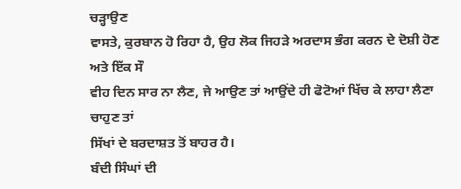ਚੜ੍ਹਾਉਣ
ਵਾਸਤੇ, ਕੁਰਬਾਨ ਹੋ ਰਿਹਾ ਹੈ, ਉਹ ਲੋਕ ਜਿਹੜੇ ਅਰਦਾਸ ਭੰਗ ਕਰਨ ਦੇ ਦੋਸ਼ੀ ਹੋਣ ਅਤੇ ਇੱਕ ਸੌ
ਵੀਹ ਦਿਨ ਸਾਰ ਨਾ ਲੈਣ, ਜੇ ਆਉਣ ਤਾਂ ਆਉਂਦੇ ਹੀ ਫੋਟੋਆਂ ਖਿੱਚ ਕੇ ਲਾਹਾ ਲੈਣਾ ਚਾਹੁਣ ਤਾਂ
ਸਿੱਖਾਂ ਦੇ ਬਰਦਾਸ਼ਤ ਤੋਂ ਬਾਹਰ ਹੈ।
ਬੰਦੀ ਸਿੰਘਾਂ ਦੀ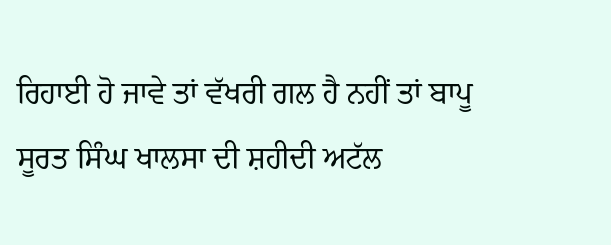ਰਿਹਾਈ ਹੋ ਜਾਵੇ ਤਾਂ ਵੱਖਰੀ ਗਲ ਹੈ ਨਹੀਂ ਤਾਂ ਬਾਪੂ
ਸੂਰਤ ਸਿੰਘ ਖਾਲਸਾ ਦੀ ਸ਼ਹੀਦੀ ਅਟੱਲ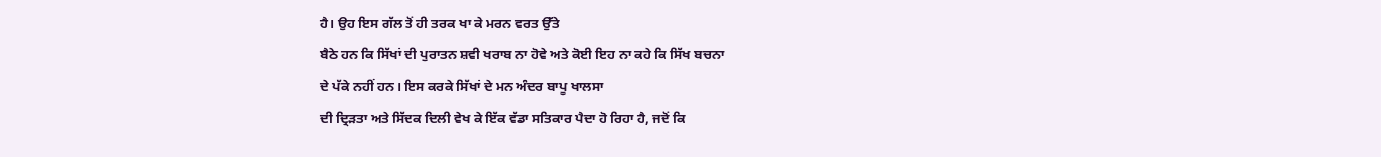ਹੈ। ਉਹ ਇਸ ਗੱਲ ਤੋਂ ਹੀ ਤਰਕ ਖਾ ਕੇ ਮਰਨ ਵਰਤ ਉੱਤੇ
ਬੈਠੇ ਹਨ ਕਿ ਸਿੱਖਾਂ ਦੀ ਪੁਰਾਤਨ ਸ਼ਵੀ ਖਰਾਬ ਨਾ ਹੋਵੇ ਅਤੇ ਕੋਈ ਇਹ ਨਾ ਕਹੇ ਕਿ ਸਿੱਖ ਬਚਨਾ
ਦੇ ਪੱਕੇ ਨਹੀਂ ਹਨ। ਇਸ ਕਰਕੇ ਸਿੱਖਾਂ ਦੇ ਮਨ ਅੰਦਰ ਬਾਪੂ ਖਾਲਸਾ
ਦੀ ਦ੍ਰਿੜਤਾ ਅਤੇ ਸਿੱਦਕ ਦਿਲੀ ਵੇਖ ਕੇ ਇੱਕ ਵੱਡਾ ਸਤਿਕਾਰ ਪੈਦਾ ਹੋ ਰਿਹਾ ਹੈ, ਜਦੋਂ ਕਿ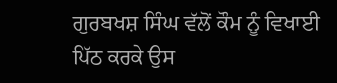ਗੁਰਬਖਸ਼ ਸਿੰਘ ਵੱਲੋਂ ਕੌਮ ਨੂੰ ਵਿਖਾਈ ਪਿੱਠ ਕਰਕੇ ਉਸ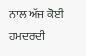ਨਾਲ ਅੱਜ ਕੋਈ ਹਮਦਰਦੀ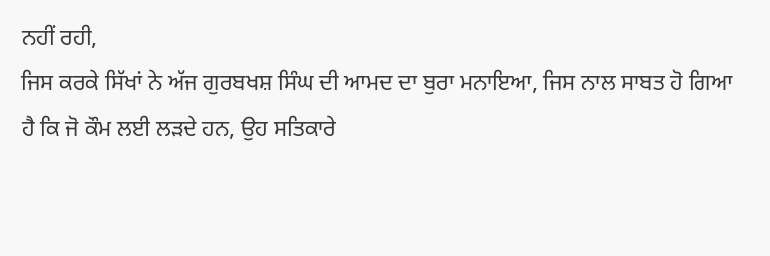ਨਹੀਂ ਰਹੀ,
ਜਿਸ ਕਰਕੇ ਸਿੱਖਾਂ ਨੇ ਅੱਜ ਗੁਰਬਖਸ਼ ਸਿੰਘ ਦੀ ਆਮਦ ਦਾ ਬੁਰਾ ਮਨਾਇਆ, ਜਿਸ ਨਾਲ ਸਾਬਤ ਹੋ ਗਿਆ
ਹੈ ਕਿ ਜੋ ਕੌਮ ਲਈ ਲੜਦੇ ਹਨ, ਉਹ ਸਤਿਕਾਰੇ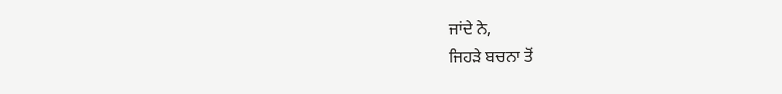ਜਾਂਦੇ ਨੇ,
ਜਿਹੜੇ ਬਚਨਾ ਤੋਂ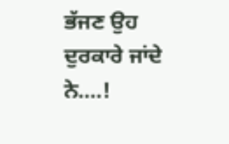ਭੱਜਣ ਉਹ ਦੁਰਕਾਰੇ ਜਾਂਦੇ ਨੇ....!